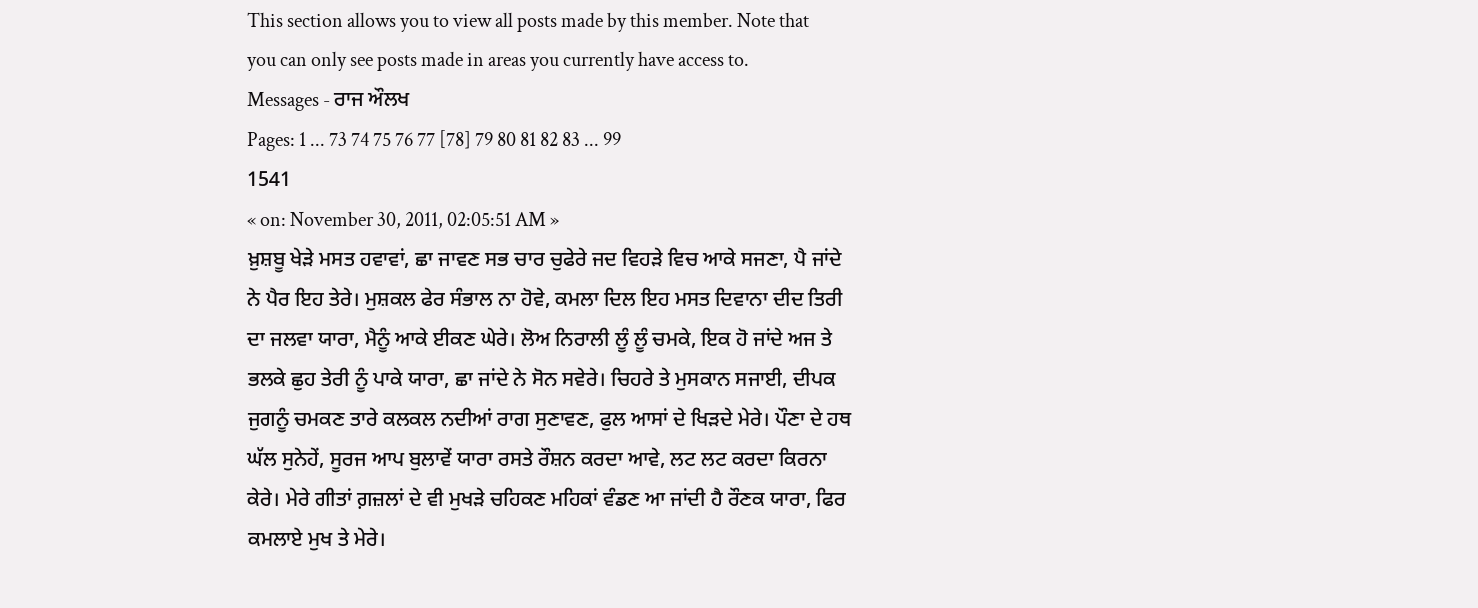This section allows you to view all posts made by this member. Note that you can only see posts made in areas you currently have access to.
Messages - ਰਾਜ ਔਲਖ
Pages: 1 ... 73 74 75 76 77 [78] 79 80 81 82 83 ... 99
1541
« on: November 30, 2011, 02:05:51 AM »
ਖ਼ੁਸ਼ਬੂ ਖੇੜੇ ਮਸਤ ਹਵਾਵਾਂ, ਛਾ ਜਾਵਣ ਸਭ ਚਾਰ ਚੁਫੇਰੇ ਜਦ ਵਿਹੜੇ ਵਿਚ ਆਕੇ ਸਜਣਾ, ਪੈ ਜਾਂਦੇ ਨੇ ਪੈਰ ਇਹ ਤੇਰੇ। ਮੁਸ਼ਕਲ ਫੇਰ ਸੰਭਾਲ ਨਾ ਹੋਵੇ, ਕਮਲਾ ਦਿਲ ਇਹ ਮਸਤ ਦਿਵਾਨਾ ਦੀਦ ਤਿਰੀ ਦਾ ਜਲਵਾ ਯਾਰਾ, ਮੈਨੂੰ ਆਕੇ ਈਕਣ ਘੇਰੇ। ਲੋਅ ਨਿਰਾਲੀ ਲੂੰ ਲੂੰ ਚਮਕੇ, ਇਕ ਹੋ ਜਾਂਦੇ ਅਜ ਤੇ ਭਲਕੇ ਛੁਹ ਤੇਰੀ ਨੂੰ ਪਾਕੇ ਯਾਰਾ, ਛਾ ਜਾਂਦੇ ਨੇ ਸੋਨ ਸਵੇਰੇ। ਚਿਹਰੇ ਤੇ ਮੁਸਕਾਨ ਸਜਾਈ, ਦੀਪਕ ਜੁਗਨੂੰ ਚਮਕਣ ਤਾਰੇ ਕਲਕਲ ਨਦੀਆਂ ਰਾਗ ਸੁਣਾਵਣ, ਫੁਲ ਆਸਾਂ ਦੇ ਖਿੜਦੇ ਮੇਰੇ। ਪੌਣਾ ਦੇ ਹਥ ਘੱਲ ਸੁਨੇਹੇਂ, ਸੂਰਜ ਆਪ ਬੁਲਾਵੇਂ ਯਾਰਾ ਰਸਤੇ ਰੌਸ਼ਨ ਕਰਦਾ ਆਵੇ, ਲਟ ਲਟ ਕਰਦਾ ਕਿਰਨਾ ਕੇਰੇ। ਮੇਰੇ ਗੀਤਾਂ ਗ਼ਜ਼ਲਾਂ ਦੇ ਵੀ ਮੁਖੜੇ ਚਹਿਕਣ ਮਹਿਕਾਂ ਵੰਡਣ ਆ ਜਾਂਦੀ ਹੈ ਰੌਣਕ ਯਾਰਾ, ਫਿਰ ਕਮਲਾਏ ਮੁਖ ਤੇ ਮੇਰੇ।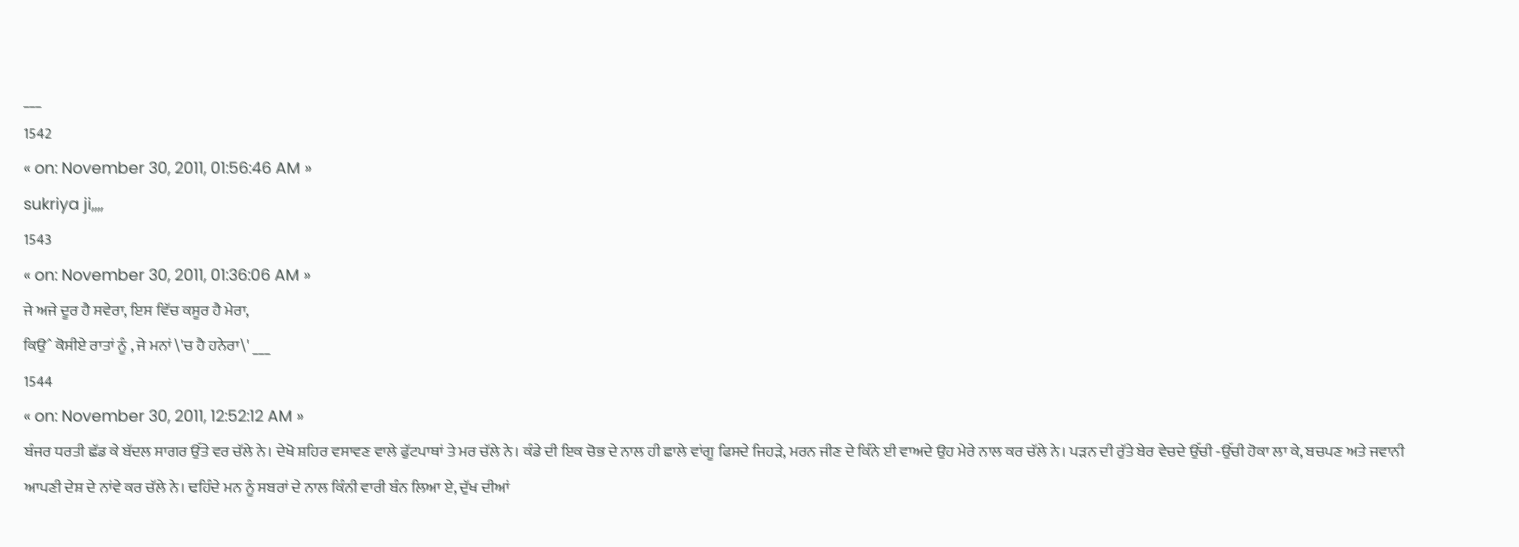___
1542
« on: November 30, 2011, 01:56:46 AM »
sukriya ji,,,,
1543
« on: November 30, 2011, 01:36:06 AM »
ਜੇ ਅਜੇ ਦੂਰ ਹੈ ਸਵੇਰਾ, ਇਸ ਵਿੱਚ ਕਸੂਰ ਹੈ ਮੇਰਾ,
ਕਿਉˆ ਕੋਸੀਏ ਰਾਤਾਂ ਨੂੰ , ਜੇ ਮਨਾਂ \'ਚ ਹੈ ਹਨੇਰਾ\' ___
1544
« on: November 30, 2011, 12:52:12 AM »
ਬੰਜਰ ਧਰਤੀ ਛੱਡ ਕੇ ਬੱਦਲ ਸਾਗਰ ਉੱਤੇ ਵਰ ਚੱਲੇ ਨੇ। ਦੇਖੋ ਸ਼ਹਿਰ ਵਸਾਵਣ ਵਾਲੇ ਫੁੱਟਪਾਥਾਂ ਤੇ ਮਰ ਚੱਲੇ ਨੇ। ਕੰਡੇ ਦੀ ਇਕ ਚੋਭ ਦੇ ਨਾਲ ਹੀ ਛਾਲੇ ਵਾਂਗੂ ਫਿਸਦੇ ਜਿਹੜੇ, ਮਰਨ ਜੀਣ ਦੇ ਕਿੰਨੇ ਈ ਵਾਅਦੇ ਉਹ ਮੇਰੇ ਨਾਲ ਕਰ ਚੱਲੇ ਨੇ। ਪੜਨ ਦੀ ਰੁੱਤੇ ਬੇਰ ਵੇਚਦੇ ਉੱਚੀ ‐ਉੱਚੀ ਹੋਕਾ ਲਾ ਕੇ, ਬਚਪਣ ਅਤੇ ਜਵਾਨੀ ਆਪਣੀ ਦੇਸ਼ ਦੇ ਨਾਂਵੇ ਕਰ ਚੱਲੇ ਨੇ। ਢਹਿੰਦੇ ਮਨ ਨੂੰ ਸਬਰਾਂ ਦੇ ਨਾਲ ਕਿੰਨੀ ਵਾਰੀ ਬੰਨ ਲਿਆ ਏ, ਦੁੱਖ ਦੀਆਂ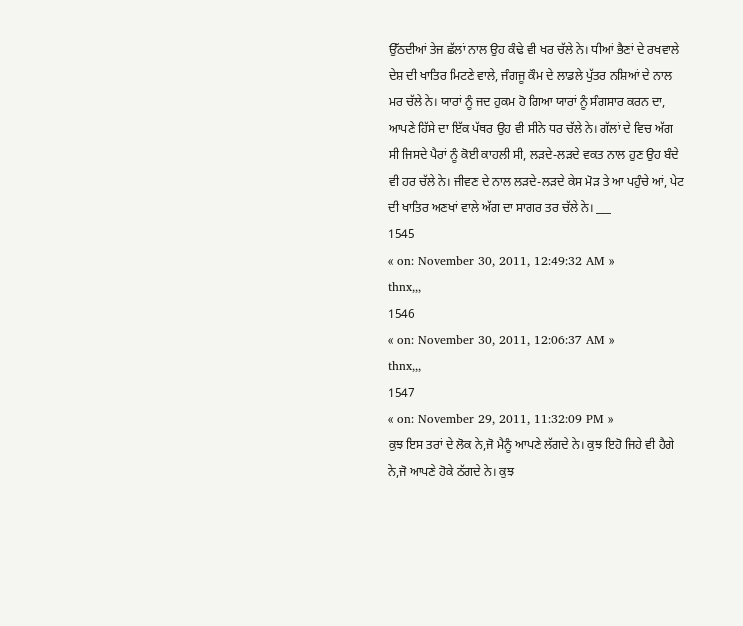ਉੱਠਦੀਆਂ ਤੇਜ ਛੱਲਾਂ ਨਾਲ ਉਹ ਕੰਢੇ ਵੀ ਖਰ ਚੱਲੇ ਨੇ। ਧੀਆਂ ਭੈਣਾਂ ਦੇ ਰਖਵਾਲੇ ਦੇਸ਼ ਦੀ ਖਾਤਿਰ ਮਿਟਣੇ ਵਾਲੇ, ਜੰਗਜੂ ਕੌਮ ਦੇ ਲਾਡਲੇ ਪੁੱਤਰ ਨਸ਼ਿਆਂ ਦੇ ਨਾਲ ਮਰ ਚੱਲੇ ਨੇ। ਯਾਰਾਂ ਨੂੰ ਜਦ ਹੁਕਮ ਹੋ ਗਿਆ ਯਾਰਾਂ ਨੂੰ ਸੰਗਸਾਰ ਕਰਨ ਦਾ, ਆਪਣੇ ਹਿੱਸੇ ਦਾ ਇੱਕ ਪੱਥਰ ਉਹ ਵੀ ਸੀਨੇ ਧਰ ਚੱਲੇ ਨੇ। ਗੱਲਾਂ ਦੇ ਵਿਚ ਅੱਗ ਸੀ ਜਿਸਦੇ ਪੈਰਾਂ ਨੂੰ ਕੋਈ ਕਾਹਲੀ ਸੀ, ਲੜਦੇ-ਲੜਦੇ ਵਕਤ ਨਾਲ ਹੁਣ ਉਹ ਬੰਦੇ ਵੀ ਹਰ ਚੱਲੇ ਨੇ। ਜੀਵਣ ਦੇ ਨਾਲ ਲੜਦੇ-ਲੜਦੇ ਕੇਸ ਮੋੜ ਤੇ ਆ ਪਹੁੰਚੇ ਆਂ, ਪੇਟ ਦੀ ਖਾਤਿਰ ਅਣਖਾਂ ਵਾਲੇ ਅੱਗ ਦਾ ਸਾਗਰ ਤਰ ਚੱਲੇ ਨੇ। ___
1545
« on: November 30, 2011, 12:49:32 AM »
thnx,,,
1546
« on: November 30, 2011, 12:06:37 AM »
thnx,,,
1547
« on: November 29, 2011, 11:32:09 PM »
ਕੁਝ ਇਸ ਤਰਾਂ ਦੇ ਲੋਕ ਨੇ,ਜੋ ਮੈਨੂੰ ਆਪਣੇ ਲੱਗਦੇ ਨੇ। ਕੁਝ ਇਹੋ ਜਿਹੇ ਵੀ ਹੈਗੇ ਨੇ,ਜੋ ਆਪਣੇ ਹੋਕੇ ਠੱਗਦੇ ਨੇ। ਕੁਝ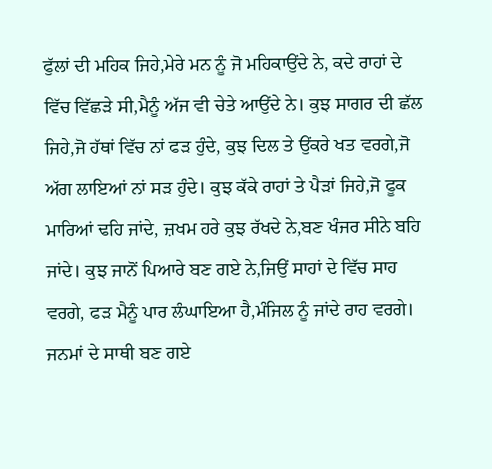ਫੁੱਲਾਂ ਦੀ ਮਹਿਕ ਜਿਹੇ,ਮੇਰੇ ਮਨ ਨੂੰ ਜੋ ਮਹਿਕਾਉਂਦੇ ਨੇ, ਕਦੇ ਰਾਹਾਂ ਦੇ ਵਿੱਚ ਵਿੱਛੜੇ ਸੀ,ਮੈਨੂੰ ਅੱਜ ਵੀ ਚੇਤੇ ਆਉਂਦੇ ਨੇ। ਕੁਝ ਸਾਗਰ ਦੀ ਛੱਲ ਜਿਹੇ,ਜੋ ਹੱਥਾਂ ਵਿੱਚ ਨਾਂ ਫੜ ਹੁੰਦੇ, ਕੁਝ ਦਿਲ ਤੇ ਉਂਕਰੇ ਖਤ ਵਰਗੇ,ਜੋ ਅੱਗ ਲਾਇਆਂ ਨਾਂ ਸੜ ਹੁੰਦੇ। ਕੁਝ ਕੱਕੇ ਰਾਹਾਂ ਤੇ ਪੈੜਾਂ ਜਿਹੇ,ਜੋ ਫੂਕ ਮਾਰਿਆਂ ਢਹਿ ਜਾਂਦੇ, ਜ਼ਖਮ ਹਰੇ ਕੁਝ ਰੱਖਦੇ ਨੇ,ਬਣ ਖੰਜਰ ਸੀਨੇ ਬਹਿ ਜਾਂਦੇ। ਕੁਝ ਜਾਨੋਂ ਪਿਆਰੇ ਬਣ ਗਏ ਨੇ,ਜਿਉਂ ਸਾਹਾਂ ਦੇ ਵਿੱਚ ਸਾਹ ਵਰਗੇ, ਫੜ ਮੈਨੂੰ ਪਾਰ ਲੰਘਾਇਆ ਹੈ,ਮੰਜਿਲ ਨੂੰ ਜਾਂਦੇ ਰਾਹ ਵਰਗੇ। ਜਨਮਾਂ ਦੇ ਸਾਥੀ ਬਣ ਗਏ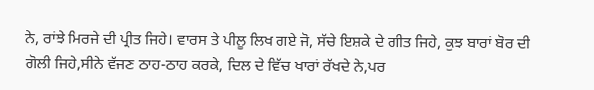ਨੇ, ਰਾਂਝੇ ਮਿਰਜੇ ਦੀ ਪ੍ਰੀਤ ਜਿਹੇ। ਵਾਰਸ ਤੇ ਪੀਲੂ ਲਿਖ ਗਏ ਜੋ, ਸੱਚੇ ਇਸ਼ਕੇ ਦੇ ਗੀਤ ਜਿਹੇ, ਕੁਝ ਬਾਰਾਂ ਬੋਰ ਦੀ ਗੋਲੀ ਜਿਹੇ,ਸੀਨੇ ਵੱਜਣ ਠਾਹ-ਠਾਹ ਕਰਕੇ, ਦਿਲ ਦੇ ਵਿੱਚ ਖਾਰਾਂ ਰੱਖਦੇ ਨੇ,ਪਰ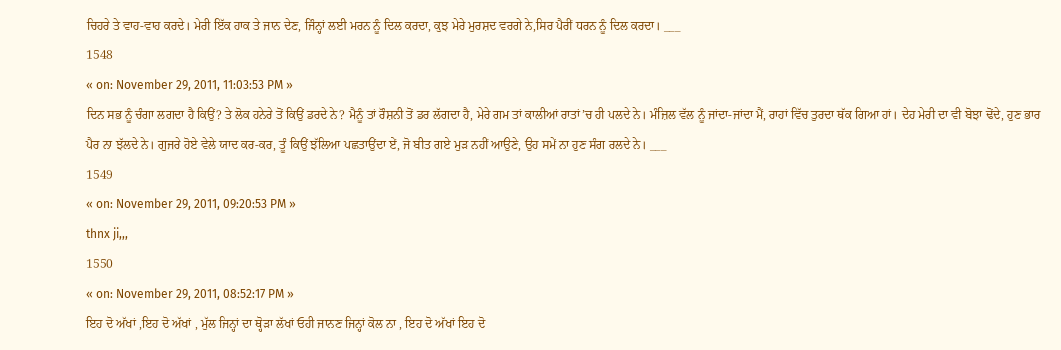ਚਿਹਰੇ ਤੇ ਵਾਹ-ਵਾਹ ਕਰਦੇ। ਮੇਰੀ ਇੱਕ ਹਾਕ ਤੇ ਜਾਨ ਦੇਣ, ਜਿੰਨ੍ਹਾਂ ਲਈ ਮਰਨ ਨੂੰ ਦਿਲ ਕਰਦਾ, ਕੁਝ ਮੇਰੇ ਮੁਰਸ਼ਦ ਵਰਗੇ ਨੇ,ਸਿਰ ਪੈਰੀਂ ਧਰਨ ਨੂੰ ਦਿਲ ਕਰਦਾ। ___
1548
« on: November 29, 2011, 11:03:53 PM »
ਦਿਨ ਸਭ ਨੂੰ ਚੰਗਾ ਲਗਦਾ ਹੈ ਕਿਉਂ? ਤੇ ਲੋਕ ਹਨੇਰੇ ਤੋਂ ਕਿਉਂ ਡਰਦੇ ਨੇ? ਮੈਨੂੰ ਤਾਂ ਰੌਸ਼ਨੀ ਤੋਂ ਡਰ ਲੱਗਦਾ ਹੈ, ਮੇਰੇ ਗਮ ਤਾਂ ਕਾਲੀਆਂ ਰਾਤਾਂ’ਚ ਹੀ ਪਲਦੇ ਨੇ। ਮੰਜ਼ਿਲ ਵੱਲ ਨੂੰ ਜਾਂਦਾ-ਜਾਂਦਾ ਮੈਂ, ਰਾਹਾਂ ਵਿੱਚ ਤੁਰਦਾ ਥੱਕ ਗਿਆ ਹਾਂ। ਦੇਹ ਮੇਰੀ ਦਾ ਵੀ ਬੋਝਾ ਢੋਂਦੇ, ਹੁਣ ਭਾਰ ਪੈਰ ਨਾ ਝੱਲਦੇ ਨੇ। ਗੁਜਰੇ ਹੋਏ ਵੇਲੇ ਯਾਦ ਕਰ-ਕਰ, ਤੂੰ ਕਿਉਂ ਝੱਲਿਆ ਪਛਤਾਉਂਦਾ ਏਂ, ਜੋ ਬੀਤ ਗਏ ਮੁੜ ਨਹੀਂ ਆਉਣੇ, ਉਹ ਸਮੇਂ ਨਾ ਹੁਣ ਸੰਗ ਰਲਦੇ ਨੇ। ___
1549
« on: November 29, 2011, 09:20:53 PM »
thnx ji,,,
1550
« on: November 29, 2011, 08:52:17 PM »
ਇਹ ਦੋ ਅੱਖਾਂ ,ਇਹ ਦੋ ਅੱਖਾਂ , ਮੁੱਲ ਜਿਨ੍ਹਾਂ ਦਾ ਥ੍ਹੋੜਾ ਲੱਖਾਂ ਓਹੀ ਜਾਨਣ ਜਿਨ੍ਹਾਂ ਕੋਲ ਨਾ , ਇਹ ਦੋ ਅੱਖਾਂ ਇਹ ਦੋ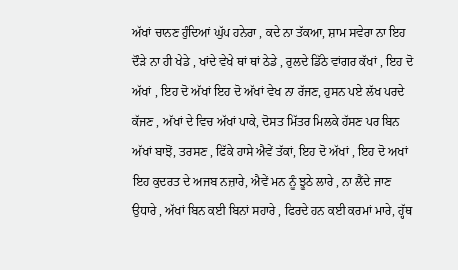ਅੱਖਾਂ ਚਾਨਣ ਹੁੰਦਿਆਂ ਘੁੱਪ ਹਨੇਰਾ , ਕਦੇ ਨਾ ਤੱਕਆ, ਸ਼ਾਮ ਸਵੇਰਾ ਨਾ ਇਹ ਦੌੜੇ ਨਾ ਹੀ ਖੇਡੇ , ਖਾਂਦੇ ਵੇਖੇ ਥਾਂ ਥਾਂ ਠੇਡੇ , ਰੁਲਦੇ ਡਿੱਠੇ ਵਾਂਗਰ ਕੱਖਾਂ , ਇਹ ਦੋ ਅੱਖਾਂ , ਇਹ ਦੋ ਅੱਖਾਂ ਇਹ ਦੋ ਅੱਖਾਂ ਵੇਖ ਨਾ ਰੱਜਣ, ਹੁਸਨ ਪਏ ਲੱਖ ਪਰਦੇ ਕੱਜਣ , ਅੱਖਾਂ ਦੇ ਵਿਚ ਅੱਖਾਂ ਪਾਕੇ, ਦੋਸਤ ਮਿੱਤਰ ਮਿਲਕੇ ਹੱਸਣ ਪਰ ਬਿਨ ਅੱਖਾਂ ਬਾਝੋਂ, ਤਰਸਣ , ਫਿੱਕੇ ਹਾਸੇ ਐਵੇਂ ਤੱਕਾਂ, ਇਹ ਦੋ ਅੱਖਾਂ , ਇਹ ਦੋ ਅਖਾਂ ਇਹ ਕੁਦਰਤ ਦੇ ਅਜਬ ਨਜ਼ਾਰੇ, ਐਵੇਂ ਮਨ ਨੂੰ ਝੂਠੇ ਲਾਰੇ , ਨਾ ਲੈਂਦੇ ਜਾਣ ਉਧਾਰੇ , ਅੱਖਾਂ ਬਿਨ ਕਈ ਬਿਨਾਂ ਸਹਾਰੇ , ਫਿਰਦੇ ਹਨ ਕਈ ਕਰਮਾਂ ਮਾਰੇ, ਹ੍ਹੱਥ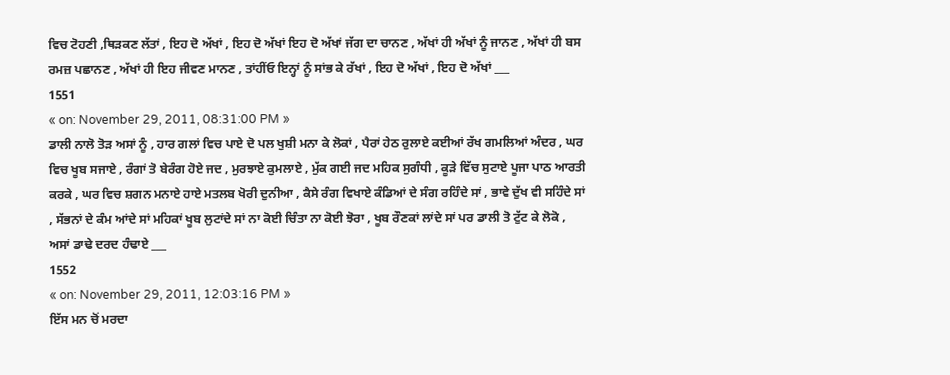ਵਿਚ ਟੋਹਣੀ ,ਥਿੜਕਣ ਲੱਤਾਂ , ਇਹ ਦੋ ਅੱਖਾਂ , ਇਹ ਦੋ ਅੱਖਾਂ ਇਹ ਦੋ ਅੱਖਾਂ ਜੱਗ ਦਾ ਚਾਨਣ , ਅੱਖਾਂ ਹੀ ਅੱਖਾਂ ਨੂੰ ਜਾਨਣ , ਅੱਖਾਂ ਹੀ ਬਸ ਰਮਜ਼ ਪਛਾਨਣ , ਅੱਖਾਂ ਹੀ ਇਹ ਜੀਵਣ ਮਾਨਣ , ਤਾਂਹੀਂਓ ਇਨ੍ਹਾਂ ਨੂੰ ਸਾਂਭ ਕੇ ਰੱਖਾਂ , ਇਹ ਦੋ ਅੱਖਾਂ , ਇਹ ਦੋ ਅੱਖਾਂ ___
1551
« on: November 29, 2011, 08:31:00 PM »
ਡਾਲੀ ਨਾਲੋ ਤੋੜ ਅਸਾਂ ਨੂੰ , ਹਾਰ ਗਲਾਂ ਵਿਚ ਪਾਏ ਦੋ ਪਲ ਖੁਸ਼ੀ ਮਨਾ ਕੇ ਲੋਕਾਂ , ਪੈਰਾਂ ਹੇਠ ਰੁਲਾਏ ਕਈਆਂ ਰੱਖ ਗਮਲਿਆਂ ਅੰਦਰ , ਘਰ ਵਿਚ ਖੂਬ ਸਜਾਏ , ਰੰਗਾਂ ਤੋ ਬੇਰੰਗ ਹੋਏ ਜਦ , ਮੁਰਝਾਏ ਕੁਮਲਾਏ , ਮੁੱਕ ਗਈ ਜਦ ਮਹਿਕ ਸੁਗੰਧੀ , ਕੂੜੇ ਵਿੱਚ ਸੁਟਾਏ ਪੂਜਾ ਪਾਠ ਆਰਤੀ ਕਰਕੇ , ਘਰ ਵਿਚ ਸ਼ਗਨ ਮਨਾਏ ਹਾਏ ਮਤਲਬ ਖੋਰੀ ਦੁਨੀਆ , ਕੈਸੇ ਰੰਗ ਵਿਖਾਏ ਕੰਡਿਆਂ ਦੇ ਸੰਗ ਰਹਿੰਦੇ ਸਾਂ , ਭਾਵੇ ਦੁੱਖ ਵੀ ਸਹਿੰਦੇ ਸਾਂ , ਸੱਭਨਾਂ ਦੇ ਕੰਮ ਆਂਦੇ ਸਾਂ ਮਹਿਕਾਂ ਖੂਬ ਲੁਟਾਂਦੇ ਸਾਂ ਨਾ ਕੋਈ ਚਿੰਤਾ ਨਾ ਕੋਈ ਝੋਰਾ , ਖੂਬ ਰੌਣਕਾਂ ਲਾਂਦੇ ਸਾਂ ਪਰ ਡਾਲੀ ਤੋ ਟੁੱਟ ਕੇ ਲੋਕੋ , ਅਸਾਂ ਡਾਢੇ ਦਰਦ ਹੰਢਾਏ ___
1552
« on: November 29, 2011, 12:03:16 PM »
ਇੱਸ ਮਨ ਚੋਂ ਮਰਦਾ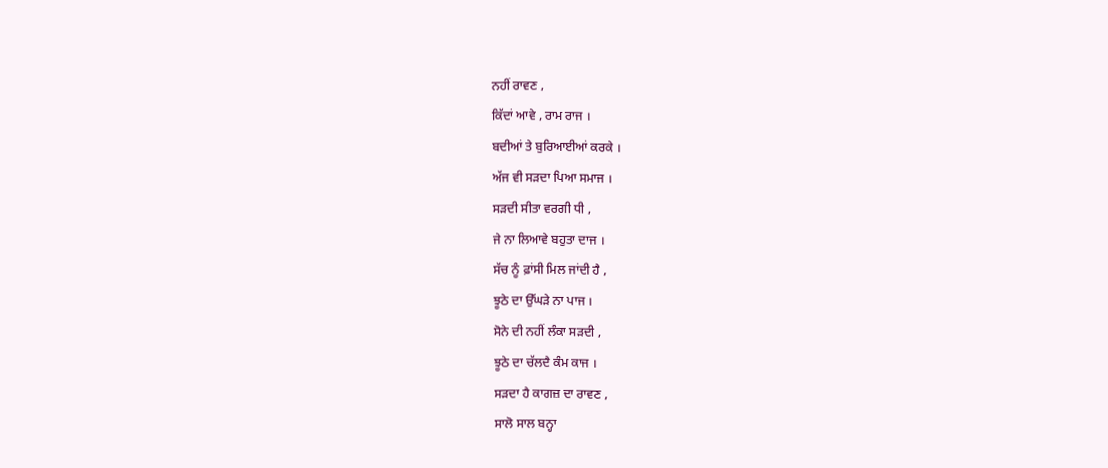ਨਹੀਂ ਰਾਵਣ ,
ਕਿੱਦਾਂ ਆਵੇ , ਰਾਮ ਰਾਜ ।
ਬਦੀਆਂ ਤੇ ਬੁਰਿਆਈਆਂ ਕਰਕੇ ।
ਅੱਜ ਵੀ ਸੜਦਾ ਪਿਆ ਸਮਾਜ ।
ਸੜਦੀ ਸੀਤਾ ਵਰਗੀ ਧੀ ,
ਜੇ ਨਾ ਲਿਆਵੇ ਬਹੁਤਾ ਦਾਜ ।
ਸੱਚ ਨੂੰ ਫ਼ਾਂਸੀ ਮਿਲ ਜਾਂਦੀ ਹੈ ,
ਝੂਠੇ ਦਾ ਉੱਘੜੇ ਨਾ ਪਾਜ ।
ਸੋਨੇ ਦੀ ਨਹੀਂ ਲੰਕਾ ਸੜਦੀ ,
ਝੂਠੇ ਦਾ ਚੱਲਦੈ ਕੰਮ ਕਾਜ ।
ਸੜਦਾ ਹੈ ਕਾਗਜ਼ ਦਾ ਰਾਵਣ ,
ਸਾਲੋ ਸਾਲ ਬਨ੍ਹਾ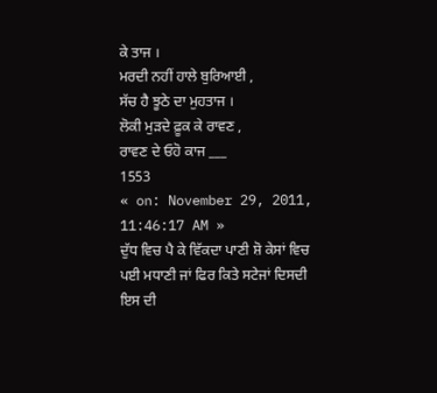ਕੇ ਤਾਜ ।
ਮਰਦੀ ਨਹੀਂ ਹਾਲੇ ਬੁਰਿਆਈ ,
ਸੱਚ ਹੈ ਝੂਠੇ ਦਾ ਮੁਹਤਾਜ ।
ਲੋਕੀ ਮੁੜਦੇ ਫ਼ੂਕ ਕੇ ਰਾਵਣ ,
ਰਾਵਣ ਦੇ ਓਹੋ ਕਾਜ ___
1553
« on: November 29, 2011, 11:46:17 AM »
ਦੁੱਧ ਵਿਚ ਪੈ ਕੇ ਵਿੱਕਦਾ ਪਾਣੀ ਸ਼ੋ ਕੇਸਾਂ ਵਿਚ ਪਈ ਮਧਾਣੀ ਜਾਂ ਫਿਰ ਕਿਤੇ ਸਟੇਜਾਂ ਦਿਸਦੀ ਇਸ ਦੀ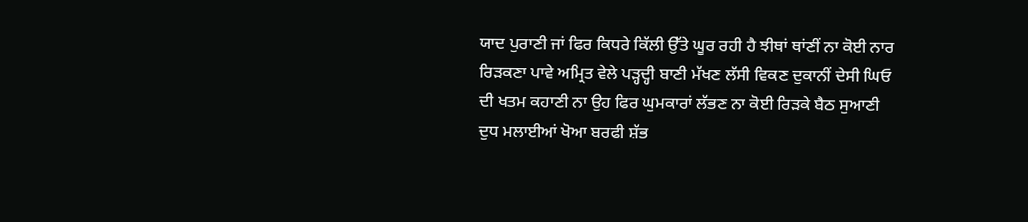ਯਾਦ ਪੁਰਾਣੀ ਜਾਂ ਫਿਰ ਕਿਧਰੇ ਕਿੱਲੀ ਉੱਤੇ ਘੂਰ ਰਹੀ ਹੈ ਝੀਥਾਂ ਥਾਂਣੀਂ ਨਾ ਕੋਈ ਨਾਰ ਰਿੜਕਣਾ ਪਾਵੇ ਅਮ੍ਰਿਤ ਵੇਲੇ ਪੜ੍ਹਦ੍ਹੀ ਬਾਣੀ ਮੱਖਣ ਲੱਸੀ ਵਿਕਣ ਦੁਕਾਨੀਂ ਦੇਸੀ ਘਿਓ ਦੀ ਖਤਮ ਕਹਾਣੀ ਨਾ ਉਹ ਫਿਰ ਘੁਮਕਾਰਾਂ ਲੱਭਣ ਨਾ ਕੋਈ ਰਿੜਕੇ ਬੈਠ ਸੁਆਣੀ ਦੁਧ ਮਲਾਈਆਂ ਖੋਆ ਬਰਫੀ ਸ਼ੱਭ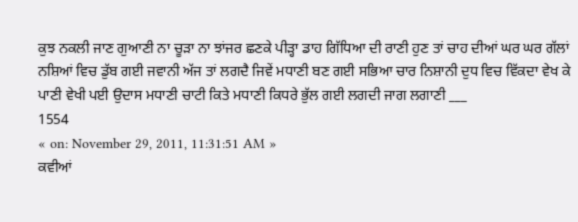ਕੁਝ ਨਕਲੀ ਜਾਣ ਗੁਆਣੀ ਨਾ ਚੂੜਾ ਨਾ ਝਾਂਜਰ ਛਣਕੇ ਪੀੜ੍ਹਾ ਡਾਹ ਗਿੱਧਿਆ ਦੀ ਰਾਣੀ ਹੁਣ ਤਾਂ ਚਾਹ ਦੀਆਂ ਘਰ ਘਰ ਗੱਲਾਂ ਨਸ਼ਿਆਂ ਵਿਚ ਡੁੱਬ ਗਈ ਜਵਾਨੀ ਅੱਜ ਤਾਂ ਲਗਦੈ ਜਿਵੇਂ ਮਧਾਣੀ ਬਣ ਗਈ ਸਭਿਆ ਚਾਰ ਨਿਸ਼ਾਨੀ ਦੁਧ ਵਿਚ ਵਿੱਕਦਾ ਵੇਖ ਕੇ ਪਾਣੀ ਵੇਖੀ ਪਈ ਉਦਾਸ ਮਧਾਣੀ ਚਾਟੀ ਕਿਤੇ ਮਧਾਣੀ ਕਿਧਰੇ ਭੁੱਲ ਗਈ ਲਗਦੀ ਜਾਗ ਲਗਾਣੀ ___
1554
« on: November 29, 2011, 11:31:51 AM »
ਕਵੀਆਂ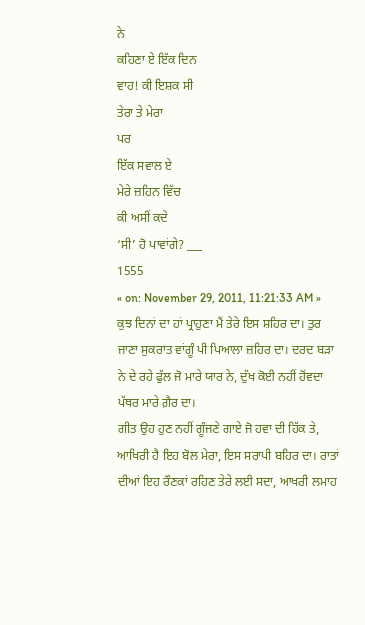ਨੇ
ਕਹਿਣਾ ਏ ਇੱਕ ਦਿਨ
ਵਾਹ! ਕੀ ਇਸ਼ਕ ਸੀ
ਤੇਰਾ ਤੇ ਮੇਰਾ
ਪਰ
ਇੱਕ ਸਵਾਲ ਏ
ਮੇਰੇ ਜ਼ਹਿਨ ਵਿੱਚ
ਕੀ ਅਸੀਂ ਕਦੇ
‘ਸੀ’ ਹੋ ਪਾਵਾਂਗੇ? ___
1555
« on: November 29, 2011, 11:21:33 AM »
ਕੁਝ ਦਿਨਾਂ ਦਾ ਹਾਂ ਪ੍ਰਾਹੁਣਾ ਮੈਂ ਤੇਰੇ ਇਸ ਸ਼ਹਿਰ ਦਾ। ਤੁਰ ਜਾਣਾ ਸੁਕਰਾਤ ਵਾਂਗੂੰ ਪੀ ਪਿਆਲਾ ਜ਼ਹਿਰ ਦਾ। ਦਰਦ ਬੜਾ ਨੇ ਦੇ ਰਹੇ ਫੁੱਲ ਜੋ ਮਾਰੇ ਯਾਰ ਨੇ, ਦੁੱਖ ਕੋਈ ਨਹੀਂ ਹੋਂਵਦਾ ਪੱਥਰ ਮਾਰੇ ਗ਼ੈਰ ਦਾ।
ਗੀਤ ਉਹ ਹੁਣ ਨਹੀਂ ਗੂੰਜਣੇ ਗਾਏ ਜੋ ਹਵਾ ਦੀ ਹਿੱਕ ਤੇ, ਆਖਿਰੀ ਹੈ ਇਹ ਬੋਲ ਮੇਰਾ, ਇਸ ਸਰਾਪੀ ਬਹਿਰ ਦਾ। ਰਾਤਾਂ ਦੀਆਂ ਇਹ ਰੌਣਕਾਂ ਰਹਿਣ ਤੇਰੇ ਲਈ ਸਦਾ, ਆਖਰੀ ਲਮਾਹ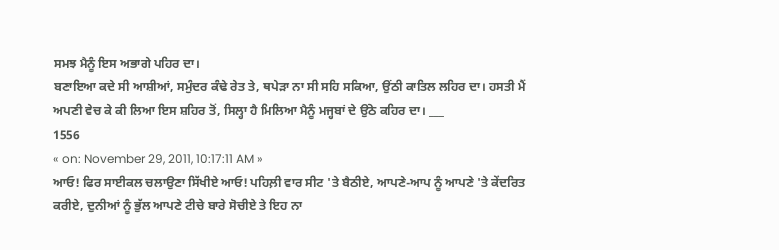ਸਮਝ ਮੈਨੂੰ ਇਸ ਅਭਾਗੇ ਪਹਿਰ ਦਾ।
ਬਣਾਇਆ ਕਦੇ ਸੀ ਆਸ਼ੀਆਂ, ਸਮੁੰਦਰ ਕੰਢੇ ਰੇਤ ਤੇ, ਥਪੇੜਾ ਨਾ ਸੀ ਸਹਿ ਸਕਿਆ, ਉਂਠੀ ਕਾਤਿਲ ਲਹਿਰ ਦਾ। ਹਸਤੀ ਮੈਂ ਅਪਣੀ ਵੇਚ ਕੇ ਕੀ ਲਿਆ ਇਸ ਸ਼ਹਿਰ ਤੋਂ, ਸਿਲ੍ਹਾ ਹੈ ਮਿਲਿਆ ਮੈਨੂੰ ਮਜ੍ਹਬਾਂ ਦੇ ਉਂਠੇ ਕਹਿਰ ਦਾ। ___
1556
« on: November 29, 2011, 10:17:11 AM »
ਆਓ! ਫਿਰ ਸਾਈਕਲ ਚਲਾਉਣਾ ਸਿੱਖੀਏ ਆਓ! ਪਹਿਲ਼ੀ ਵਾਰ ਸੀਟ 'ਤੇ ਬੈਠੀਏ, ਆਪਣੇ-ਆਪ ਨੂੰ ਆਪਣੇ 'ਤੇ ਕੇਂਦਰਿਤ ਕਰੀਏ, ਦੁਨੀਆਂ ਨੂੰ ਭੁੱਲ ਆਪਣੇ ਟੀਚੇ ਬਾਰੇ ਸੋਚੀਏ ਤੇ ਇਹ ਨਾ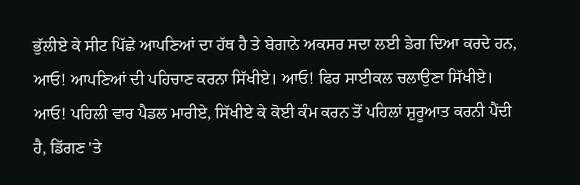ਭੁੱਲੀਏ ਕੇ ਸੀਟ ਪਿੱਛੇ ਆਪਣਿਆਂ ਦਾ ਹੱਥ ਹੈ ਤੇ ਬੇਗਾਨੇ ਅਕਸਰ ਸਦਾ ਲਈ ਡੇਗ ਦਿਆ ਕਰਦੇ ਹਨ, ਆਓ! ਆਪਣਿਆਂ ਦੀ ਪਹਿਚਾਣ ਕਰਨਾ ਸਿੱਖੀਏ। ਆਓ! ਫਿਰ ਸਾਈਕਲ ਚਲਾਉਣਾ ਸਿੱਖੀਏ। ਆਓ! ਪਹਿਲੀ ਵਾਰ ਪੈਡਲ ਮਾਰੀਏ, ਸਿੱਖੀਏ ਕੇ ਕੋਈ ਕੰਮ ਕਰਨ ਤੋਂ ਪਹਿਲਾਂ ਸ਼ੁਰੂਆਤ ਕਰਨੀ ਪੈਂਦੀ ਹੈ, ਡਿੱਗਣ 'ਤੇ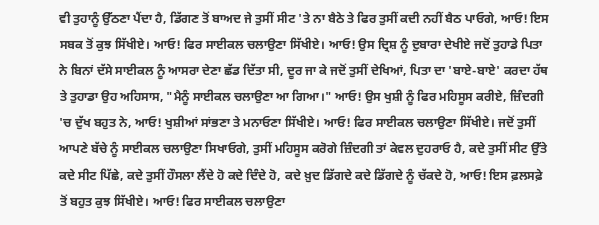ਵੀ ਤੁਹਾਨੂੰ ਉੱਠਣਾ ਪੈਂਦਾ ਹੈ, ਡਿੱਗਣ ਤੋਂ ਬਾਅਦ ਜੇ ਤੁਸੀਂ ਸੀਟ 'ਤੇ ਨਾ ਬੈਠੇ ਤੇ ਫਿਰ ਤੁਸੀਂ ਕਦੀ ਨਹੀਂ ਬੈਠ ਪਾਓਗੇ, ਆਓ! ਇਸ ਸਬਕ ਤੋਂ ਕੁਝ ਸਿੱਖੀਏ। ਆਓ! ਫਿਰ ਸਾਈਕਲ ਚਲਾਉਣਾ ਸਿੱਖੀਏ। ਆਓ! ਉਸ ਦ੍ਰਿਸ਼ ਨੂੰ ਦੁਬਾਰਾ ਦੇਖੀਏ ਜਦੋਂ ਤੁਹਾਡੇ ਪਿਤਾ ਨੇ ਬਿਨਾਂ ਦੱਸੇ ਸਾਈਕਲ ਨੂੰ ਆਸਰਾ ਦੇਣਾ ਛੱਡ ਦਿੱਤਾ ਸੀ, ਦੂਰ ਜਾ ਕੇ ਜਦੋਂ ਤੁਸੀਂ ਦੇਖਿਆਂ, ਪਿਤਾ ਦਾ 'ਬਾਏ-ਬਾਏ' ਕਰਦਾ ਹੱਥ ਤੇ ਤੁਹਾਡਾ ਉਹ ਅਹਿਸਾਸ, "ਮੈਨੂੰ ਸਾਈਕਲ ਚਲਾਉਣਾ ਆ ਗਿਆ।" ਆਓ! ਉਸ ਖੁਸ਼ੀ ਨੂੰ ਫਿਰ ਮਹਿਸੂਸ ਕਰੀਏ, ਜ਼ਿੰਦਗੀ 'ਚ ਦੁੱਖ ਬਹੁਤ ਨੇ, ਆਓ! ਖੁਸ਼ੀਆਂ ਸਾਂਭਣਾ ਤੇ ਮਨਾਓਣਾ ਸਿੱਖੀਏ। ਆਓ! ਫਿਰ ਸਾਈਕਲ ਚਲਾਉਣਾ ਸਿੱਖੀਏ। ਜਦੋਂ ਤੁਸੀਂ ਆਪਣੇ ਬੱਚੇ ਨੂੰ ਸਾਈਕਲ ਚਲਾਉਣਾ ਸਿਖਾਓਗੇ, ਤੁਸੀਂ ਮਹਿਸੂਸ ਕਰੋਗੇ ਜ਼ਿੰਦਗੀ ਤਾਂ ਕੇਵਲ ਦੁਹਰਾਓ ਹੈ, ਕਦੇ ਤੁਸੀਂ ਸੀਟ ਉੱਤੇ ਕਦੇ ਸੀਟ ਪਿੱਛੇ, ਕਦੇ ਤੁਸੀਂ ਹੌਸਲਾ ਲੈਂਦੇ ਹੋ ਕਦੇ ਦਿੰਦੇ ਹੋ, ਕਦੇ ਖ਼ੁਦ ਡਿੱਗਦੇ ਕਦੇ ਡਿੱਗਦੇ ਨੂੰ ਚੱਕਦੇ ਹੋ, ਆਓ! ਇਸ ਫ਼ਲਸਫ਼ੇ ਤੋਂ ਬਹੁਤ ਕੁਝ ਸਿੱਖੀਏ। ਆਓ! ਫਿਰ ਸਾਈਕਲ ਚਲਾਉਣਾ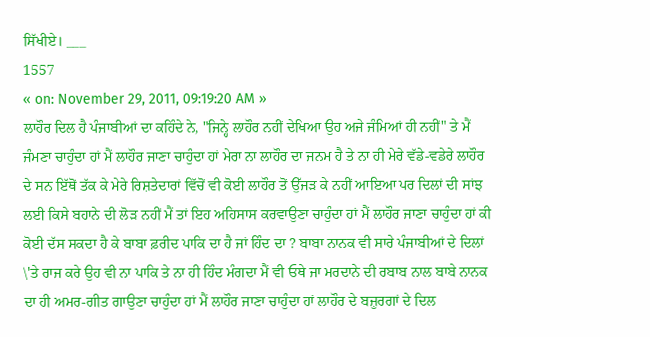ਸਿੱਖੀਏ। ___
1557
« on: November 29, 2011, 09:19:20 AM »
ਲਾਹੌਰ ਦਿਲ ਹੈ ਪੰਜਾਬੀਆਂ ਦਾ ਕਹਿੰਦੇ ਨੇ, "ਜਿਨ੍ਹੇ ਲਾਹੌਰ ਨਹੀਂ ਦੇਖਿਆ ਉਹ ਅਜੇ ਜੰਮਿਆਂ ਹੀ ਨਹੀਂ" ਤੇ ਮੈਂ ਜੰਮਣਾ ਚਾਹੁੰਦਾ ਹਾਂ ਮੈਂ ਲਾਹੌਰ ਜਾਣਾ ਚਾਹੁੰਦਾ ਹਾਂ ਮੇਰਾ ਨਾ ਲਾਹੌਰ ਦਾ ਜਨਮ ਹੈ ਤੇ ਨਾ ਹੀ ਮੇਰੇ ਵੱਡੇ-ਵਡੇਰੇ ਲਾਹੌਰ ਦੇ ਸਨ ਇੱਥੋਂ ਤੱਕ ਕੇ ਮੇਰੇ ਰਿਸ਼ਤੇਦਾਰਾਂ ਵਿੱਚੋਂ ਵੀ ਕੋਈ ਲਾਹੌਰ ਤੋਂ ਉੱਜੜ ਕੇ ਨਹੀਂ ਆਇਆ ਪਰ ਦਿਲਾਂ ਦੀ ਸਾਂਝ ਲਈ ਕਿਸੇ ਬਹਾਨੇ ਦੀ ਲੋੜ ਨਹੀਂ ਮੈਂ ਤਾਂ ਇਹ ਅਹਿਸਾਸ ਕਰਵਾਉਣਾ ਚਾਹੁੰਦਾ ਹਾਂ ਮੈਂ ਲਾਹੌਰ ਜਾਣਾ ਚਾਹੁੰਦਾ ਹਾਂ ਕੀ ਕੋਈ ਦੱਸ ਸਕਦਾ ਹੈ ਕੇ ਬਾਬਾ ਫ਼ਰੀਦ ਪਾਕਿ ਦਾ ਹੈ ਜਾਂ ਹਿੰਦ ਦਾ ? ਬਾਬਾ ਨਾਨਕ ਵੀ ਸਾਰੇ ਪੰਜਾਬੀਆਂ ਦੇ ਦਿਲਾਂ \'ਤੇ ਰਾਜ ਕਰੇ ਉਹ ਵੀ ਨਾ ਪਾਕਿ ਤੇ ਨਾ ਹੀ ਹਿੰਦ ਮੰਗਦਾ ਮੈਂ ਵੀ ਓਥੇ ਜਾ ਮਰਦਾਨੇ ਦੀ ਰਬਾਬ ਨਾਲ ਬਾਬੇ ਨਾਨਕ ਦਾ ਹੀ ਅਮਰ-ਗੀਤ ਗਾਉਣਾ ਚਾਹੁੰਦਾ ਹਾਂ ਮੈਂ ਲਾਹੌਰ ਜਾਣਾ ਚਾਹੁੰਦਾ ਹਾਂ ਲਾਹੌਰ ਦੇ ਬਜ਼ੁਰਗਾਂ ਦੇ ਦਿਲ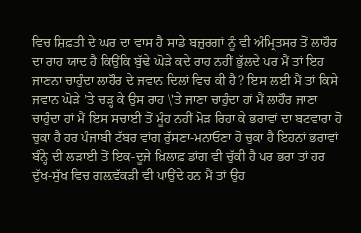ਵਿਚ ਸ਼ਿਫ਼ਤੀ ਦੇ ਘਰ ਦਾ ਵਾਸ ਹੈ ਸਾਡੇ ਬਜ਼ੁਰਗਾਂ ਨੂੰ ਵੀ ਅੰਮ੍ਰਿਤਸਰ ਤੋਂ ਲਾਹੌਰ ਦਾ ਰਾਹ ਯਾਦ ਹੈ ਕਿਉਂਕਿ ਬੁੱਢੇ ਘੋੜੇ ਕਦੇ ਰਾਹ ਨਹੀਂ ਭੁੱਲਦੇ ਪਰ ਮੈਂ ਤਾਂ ਇਹ ਜਾਣਨਾ ਚਾਹੁੰਦਾ ਲਾਹੌਰ ਦੇ ਜਵਾਨ ਦਿਲਾਂ ਵਿਚ ਕੀ ਹੈ? ਇਸ ਲਈ ਮੈਂ ਤਾਂ ਕਿਸੇ ਜਵਾਨ ਘੋੜੇ ’ਤੇ ਚੜ੍ਹ ਕੇ ਉਸ ਰਾਹ \'ਤੇ ਜਾਣਾ ਚਾਹੁੰਦਾ ਹਾਂ ਮੈਂ ਲਾਹੌਰ ਜਾਣਾ ਚਾਹੁੰਦਾ ਹਾਂ ਮੈਂ ਇਸ ਸਚਾਈ ਤੋਂ ਮੂੰਹ ਨਹੀਂ ਮੋੜ ਰਿਹਾ ਕੇ ਭਰਾਵਾਂ ਦਾ ਬਟਵਾਰਾ ਹੋ ਚੁਕਾ ਹੈ ਹਰ ਪੰਜਾਬੀ ਟੱਬਰ ਵਾਂਗ ਰੁੱਸਣਾ-ਮਨਾਓਣਾ ਹੋ ਚੁਕਾ ਹੈ ਇਹਨਾਂ ਭਰਾਵਾਂ ਬੰਨ੍ਹੇ ਦੀ ਲੜਾਈ ਤੋਂ ਇਕ-ਦੂਜੇ ਖ਼ਿਲਾਫ਼ ਡਾਂਗ ਵੀ ਚੁੱਕੀ ਹੈ ਪਰ ਭਰਾ ਤਾਂ ਹਰ ਦੁੱਖ-ਸੁੱਖ ਵਿਚ ਗਲ਼ਵੱਕੜੀ ਵੀ ਪਾਉਂਦੇ ਹਨ ਮੈਂ ਤਾਂ ਉਹ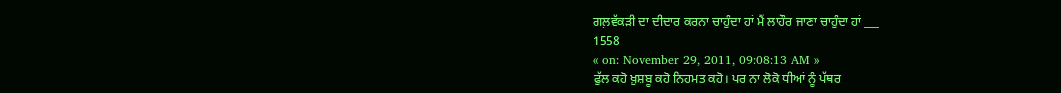ਗਲ਼ਵੱਕੜੀ ਦਾ ਦੀਦਾਰ ਕਰਨਾ ਚਾਹੁੰਦਾ ਹਾਂ ਮੈਂ ਲਾਹੌਰ ਜਾਣਾ ਚਾਹੁੰਦਾ ਹਾਂ ___
1558
« on: November 29, 2011, 09:08:13 AM »
ਫੁੱਲ ਕਹੋ ਖ਼ੁਸ਼ਬੂ ਕਹੋ ਨਿਹਮਤ ਕਹੋ। ਪਰ ਨਾ ਲੋਕੋ ਧੀਆਂ ਨੂੰ ਪੱਥਰ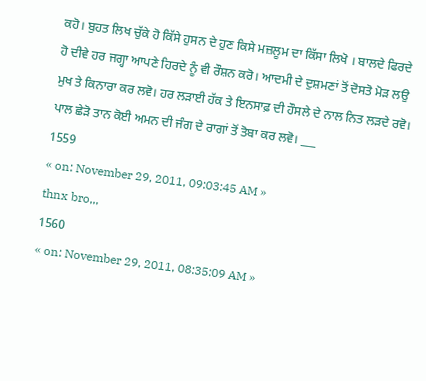ਕਹੋ। ਬੁਹਤ ਲਿਖ ਚੁੱਕੇ ਹੋ ਕਿੱਸੇ ਹੁਸਨ ਦੇ ਹੁਣ ਕਿਸੇ ਮਜ਼ਲੂਮ ਦਾ ਕਿੱਸਾ ਲਿਖੋ । ਬਾਲਦੇ ਫਿਰਦੇ ਹੋ ਦੀਵੇ ਹਰ ਜਗ੍ਹਾ ਆਪਣੇ ਹਿਰਦੇ ਨੂੰ ਵੀ ਰੌਸ਼ਨ ਕਰੋ। ਆਦਮੀ ਦੇ ਦੁਸ਼ਮਣਾਂ ਤੋਂ ਦੋਸਤੋ ਮੋੜ ਲਉ ਮੁਖ ਤੇ ਕਿਨਾਰਾ ਕਰ ਲਵੋ। ਹਰ ਲੜਾਈ ਹੱਕ ਤੇ ਇਨਸਾਫ਼ ਦੀ ਹੌਸਲੇ ਦੇ ਨਾਲ ਨਿਤ ਲੜਦੇ ਰਵੋ। ਪਾਲ ਛੇੜੋ ਤਾਨ ਕੋਈ ਅਮਨ ਦੀ ਜੰਗ ਦੇ ਰਾਗਾਂ ਤੋਂ ਤੋਬਾ ਕਰ ਲਵੋ। ___
1559
« on: November 29, 2011, 09:03:45 AM »
thnx bro,,,
1560
« on: November 29, 2011, 08:35:09 AM »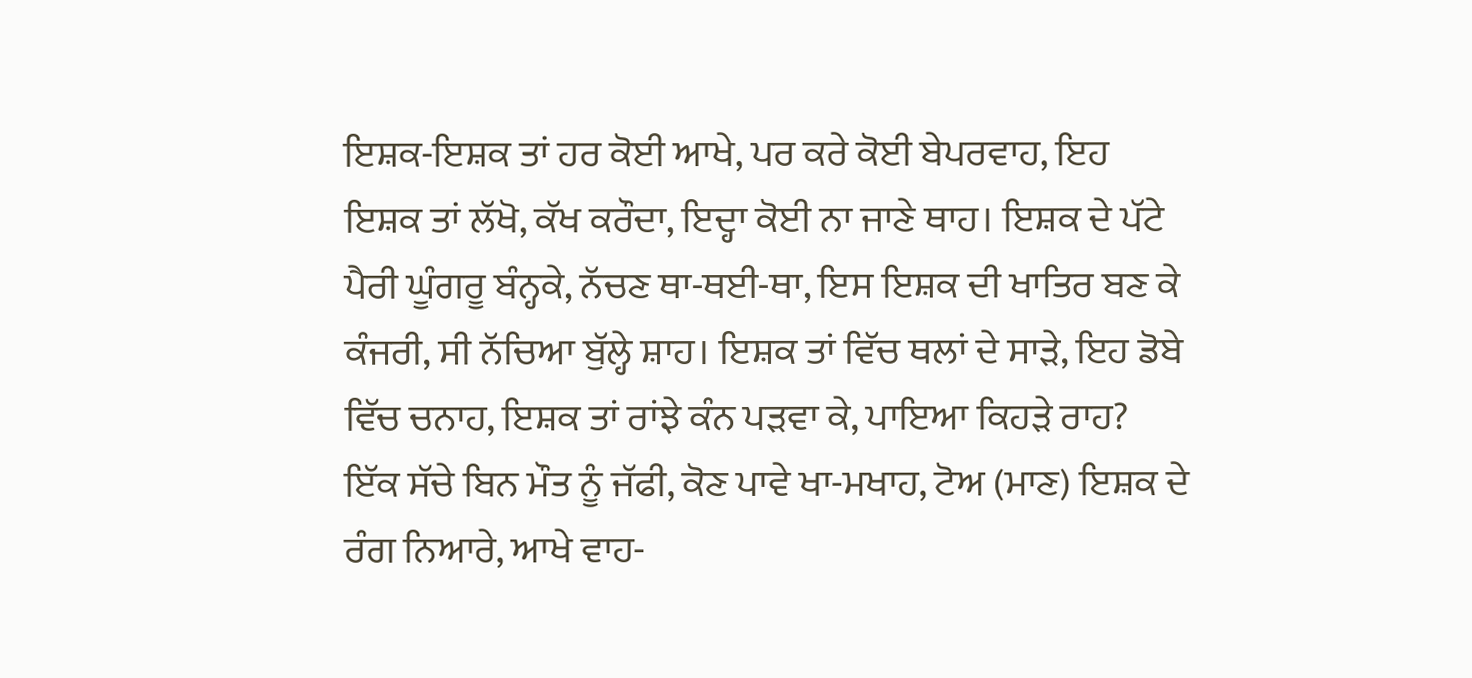ਇਸ਼ਕ-ਇਸ਼ਕ ਤਾਂ ਹਰ ਕੋਈ ਆਖੇ, ਪਰ ਕਰੇ ਕੋਈ ਬੇਪਰਵਾਹ, ਇਹ ਇਸ਼ਕ ਤਾਂ ਲੱਖੋ, ਕੱਖ ਕਰੌਦਾ, ਇਦ੍ਹਾ ਕੋਈ ਨਾ ਜਾਣੇ ਥਾਹ। ਇਸ਼ਕ ਦੇ ਪੱਟੇ ਪੈਰੀ ਘੂੰਗਰੂ ਬੰਨ੍ਹਕੇ, ਨੱਚਣ ਥਾ-ਥਈ-ਥਾ, ਇਸ ਇਸ਼ਕ ਦੀ ਖਾਤਿਰ ਬਣ ਕੇ ਕੰਜਰੀ, ਸੀ ਨੱਚਿਆ ਬੁੱਲ੍ਹੇ ਸ਼ਾਹ। ਇਸ਼ਕ ਤਾਂ ਵਿੱਚ ਥਲਾਂ ਦੇ ਸਾੜੇ, ਇਹ ਡੋਬੇ ਵਿੱਚ ਚਨਾਹ, ਇਸ਼ਕ ਤਾਂ ਰਾਂਝੇ ਕੰਨ ਪੜਵਾ ਕੇ, ਪਾਇਆ ਕਿਹੜੇ ਰਾਹ? ਇੱਕ ਸੱਚੇ ਬਿਨ ਮੌਤ ਨੂੰ ਜੱਫੀ, ਕੋਣ ਪਾਵੇ ਖਾ-ਮਖਾਹ, ਟੋਅ (ਮਾਣ) ਇਸ਼ਕ ਦੇ ਰੰਗ ਨਿਆਰੇ, ਆਖੇ ਵਾਹ-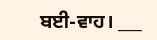ਬਈ-ਵਾਹ। ___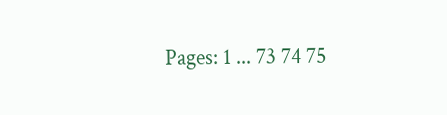Pages: 1 ... 73 74 75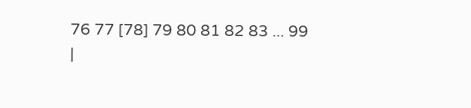76 77 [78] 79 80 81 82 83 ... 99
|